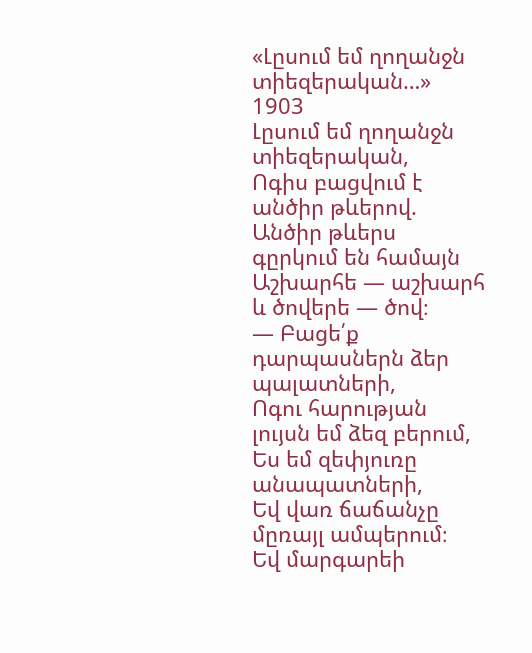«Լըսում եմ ղողանջն տիեզերական…»
1903
Լըսում եմ ղողանջն տիեզերական,
Ոգիս բացվում է անծիր թևերով.
Անծիր թևերս գըրկում են համայն
Աշխարհե — աշխարհ և ծովերե — ծով։
— Բացե՛ք դարպասներն ձեր պալատների,
Ոգու հարության լույսն եմ ձեզ բերում,
Ես եմ զեփյուռը անապատների,
Եվ վառ ճաճանչը մըռայլ ամպերում։
Եվ մարգարեի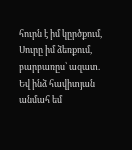հուրն է իմ կըրծքում,
Սուրը իմ ձեռքում, բարբառըս՝ ազատ.
Եվ ինձ հավիտյան անմահ եմ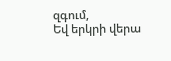զգում,
Եվ երկրի վերա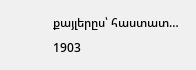քայլերըս՝ հաստատ…
1903